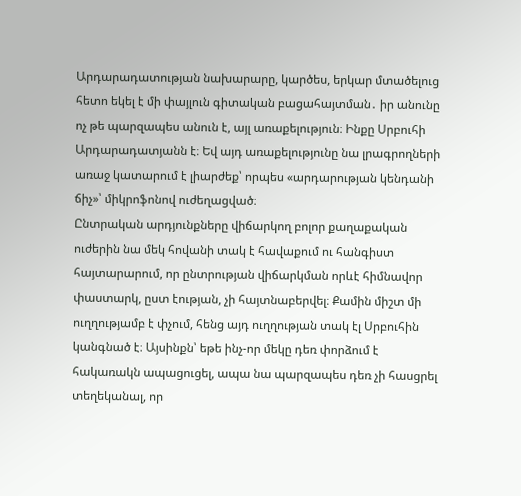Արդարադատության նախարարը, կարծես, երկար մտածելուց հետո եկել է մի փայլուն գիտական բացահայտման․ իր անունը ոչ թե պարզապես անուն է, այլ առաքելություն։ Ինքը Սրբուհի Արդարադատյանն է։ Եվ այդ առաքելությունը նա լրագրողների առաջ կատարում է լիարժեք՝ որպես «արդարության կենդանի ճիչ»՝ միկրոֆոնով ուժեղացված։
Ընտրական արդյունքները վիճարկող բոլոր քաղաքական ուժերին նա մեկ հովանի տակ է հավաքում ու հանգիստ հայտարարում, որ ընտրության վիճարկման որևէ հիմնավոր փաստարկ, ըստ էության, չի հայտնաբերվել։ Քամին միշտ մի ուղղությամբ է փչում, հենց այդ ուղղության տակ էլ Սրբուհին կանգնած է։ Այսինքն՝ եթե ինչ-որ մեկը դեռ փորձում է հակառակն ապացուցել, ապա նա պարզապես դեռ չի հասցրել տեղեկանալ, որ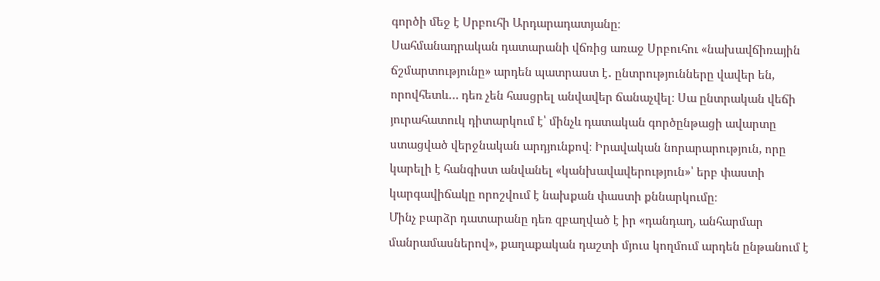գործի մեջ է Սրբուհի Արդարադատյանը։
Սահմանադրական դատարանի վճռից առաջ Սրբուհու «նախավճիռային ճշմարտությունը» արդեն պատրաստ է․ ընտրությունները վավեր են, որովհետև… դեռ չեն հասցրել անվավեր ճանաչվել։ Սա ընտրական վեճի յուրահատուկ դիտարկում է՝ մինչև դատական գործընթացի ավարտը ստացված վերջնական արդյունքով։ Իրավական նորարարություն, որը կարելի է հանգիստ անվանել «կանխավավերություն»՝ երբ փաստի կարգավիճակը որոշվում է նախքան փաստի քննարկումը։
Մինչ բարձր դատարանը դեռ զբաղված է իր «դանդաղ, անհարմար մանրամասներով», քաղաքական դաշտի մյուս կողմում արդեն ընթանում է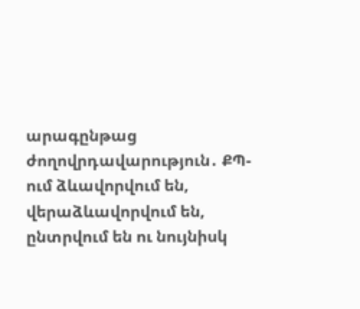արագընթաց ժողովրդավարություն․ ՔՊ-ում ձևավորվում են, վերաձևավորվում են, ընտրվում են ու նույնիսկ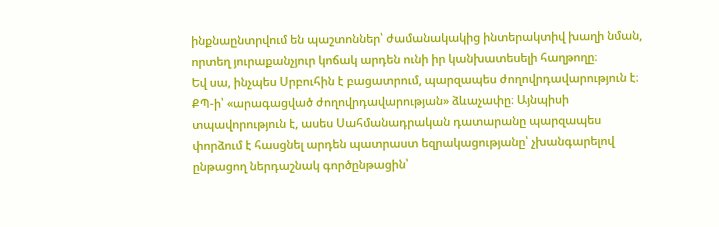ինքնաընտրվում են պաշտոններ՝ ժամանակակից ինտերակտիվ խաղի նման, որտեղ յուրաքանչյուր կոճակ արդեն ունի իր կանխատեսելի հաղթողը։
Եվ սա, ինչպես Սրբուհին է բացատրում, պարզապես ժողովրդավարություն է։ ՔՊ-ի՝ «արագացված ժողովրդավարության» ձևաչափը։ Այնպիսի տպավորություն է, ասես Սահմանադրական դատարանը պարզապես փորձում է հասցնել արդեն պատրաստ եզրակացությանը՝ չխանգարելով ընթացող ներդաշնակ գործընթացին՝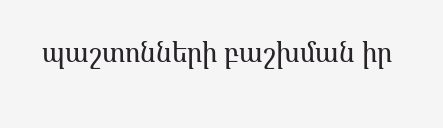պաշտոնների բաշխման իր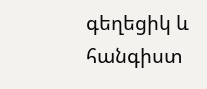գեղեցիկ և հանգիստ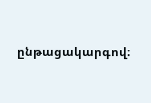ընթացակարգով։